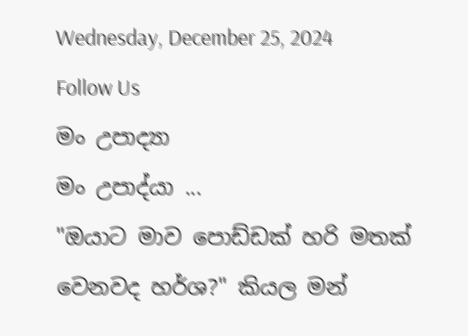Wednesday, December 25, 2024
Follow Us
මං උපාද්‍යා
මං උපාද්යා ...
"ඔයාට මාව පොඩ්ඩක් හරි මතක් වෙනවද හර්ශ?" කියල මන්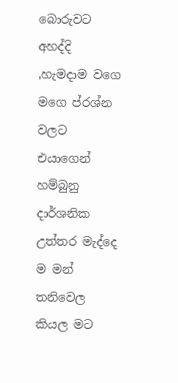බොරුවට අහද්දි ,හැමදාම වගෙ මගෙ ප්රශ්න වලට එයාගෙන් හම්බුනු දාර්ශනික උත්තර මැද්දෙ ම මන් තනිවෙල කියල මට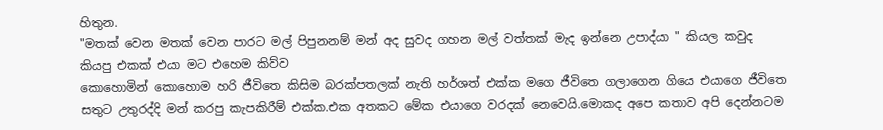හිතුන.
"මතක් වෙන මතක් වෙන පාරට මල් පිපුනනම් මන් අද සුවද ගහන මල් වත්තක් මැද ඉන්නෙ උපාද්යා " කියල කවුද කියපු එකක් එයා මට එහෙම කිව්ව
කොහොමින් කොහොම හරි ජීවිතෙ කිසිම බරක්පතලක් නැති හර්ශත් එක්ක මගෙ ජීවිතෙ ගලාගෙන ගියෙ එයාගෙ ජීවිතෙ සතුට උතුරද්දි මන් කරපු කැපකිරීම් එක්ක.එක අතකට මේක එයාගෙ වරදක් නෙවෙයි.මොකද අපෙ කතාව අපි දෙන්නටම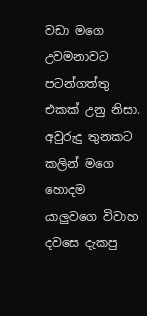වඩා මගෙ උවමනාවට පටන්ගත්තු එකක් උනු නිසා.
අවුරුදු තුනකට කලින් මගෙ හොදම යාලුවගෙ විවාහ දවසෙ දැකපු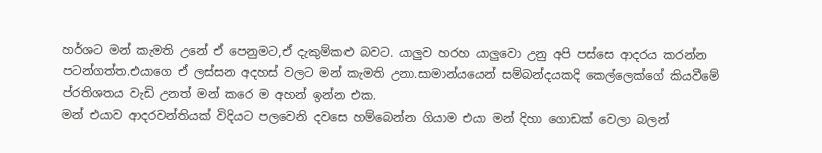හර්ශට මන් කැමති උනේ ඒ පෙනුමට,ඒ දැකුම්කළු බවට. යාලුව හරහ යාලුවො උනු අපි පස්සෙ ආදරය කරන්න පටන්ගත්ත.එයාගෙ ඒ ලස්සන අදහස් වලට මන් කැමති උනා.සාමාන්යයෙන් සම්බන්දයකදි කෙල්ලෙක්ගේ කියවීමේ ප්රතිශතය වැඩි උනත් මන් කරෙ ම අහන් ඉන්න එක.
මන් එයාව ආදරවන්තියක් විදියට පලවෙනි දවසෙ හම්බෙන්න ගියාම එයා මන් දිහා ගොඩක් වෙලා බලන්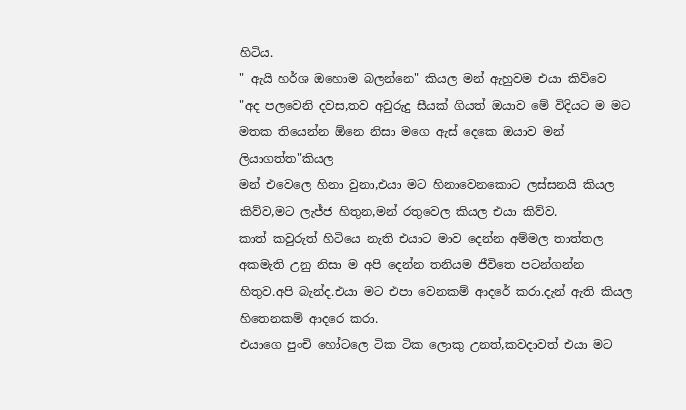හිටිය.
" ඇයි හර්ශ ඔහොම බලන්නෙ" කියල මන් ඇහුවම එයා කිව්වෙ
"අද පලවෙනි දවස,තව අවුරුදු සීයක් ගියත් ඔයාව මේ විදියට ම මට මතක තියෙන්න ඕනෙ නිසා මගෙ ඇස් දෙකෙ ඔයාව මන් ලියාගත්ත"කියල
මන් එවෙලෙ හිනා වුනා,එයා මට හිනාවෙනකොට ලස්සනයි කියල කිව්ව,මට ලැජ්ජ හිතුන,මන් රතුවෙල කියල එයා කිව්ව.
කාත් කවුරුත් හිටියෙ නැති එයාට මාව දෙන්න අම්මල තාත්තල අකමැති උනු නිසා ම අපි දෙන්න තනියම ජීවිතෙ පටන්ගන්න හිතුව.අපි බැන්ද.එයා මට එපා වෙනකම් ආදරේ කරා.දැන් ඇති කියල හිතෙනකම් ආදරෙ කරා.
එයාගෙ පුංචි හෝටලෙ ටික ටික ලොකු උනත්,කවදාවත් එයා මට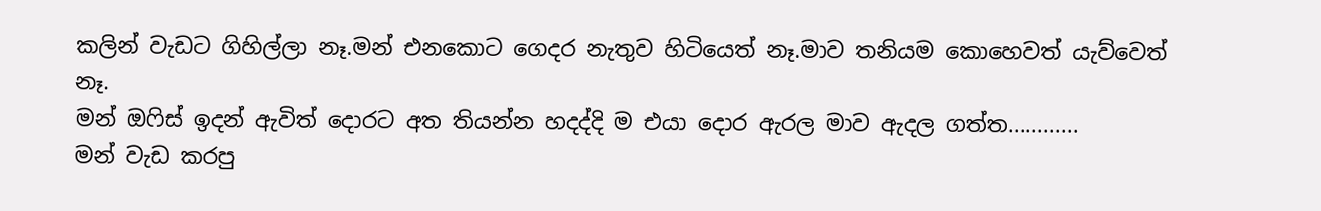කලින් වැඩට ගිහිල්ලා නෑ.මන් එනකොට ගෙදර නැතුව හිටියෙත් නෑ.මාව තනියම කොහෙවත් යැව්වෙත් නෑ.
මන් ඔෆිස් ඉදන් ඇවිත් දොරට අත තියන්න හදද්දි ම එයා දොර ඇරල මාව ඇදල ගත්ත............
මන් වැඩ කරපු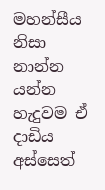මහන්සීය නිසා නාන්න යන්න හැදුවම ඒ දාඩිය අස්සෙත්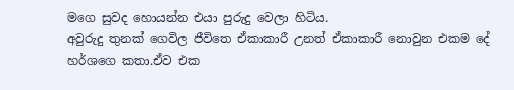මගෙ සුවද හොයන්න එයා පුරුදු වෙලා හිටිය.
අවුරුදු තුනක් ගෙවිල ජීවිතෙ ඒකාකාරී උනත් ඒකාකාරී නොවුන එකම දේ හර්ශගෙ කතා.ඒව එක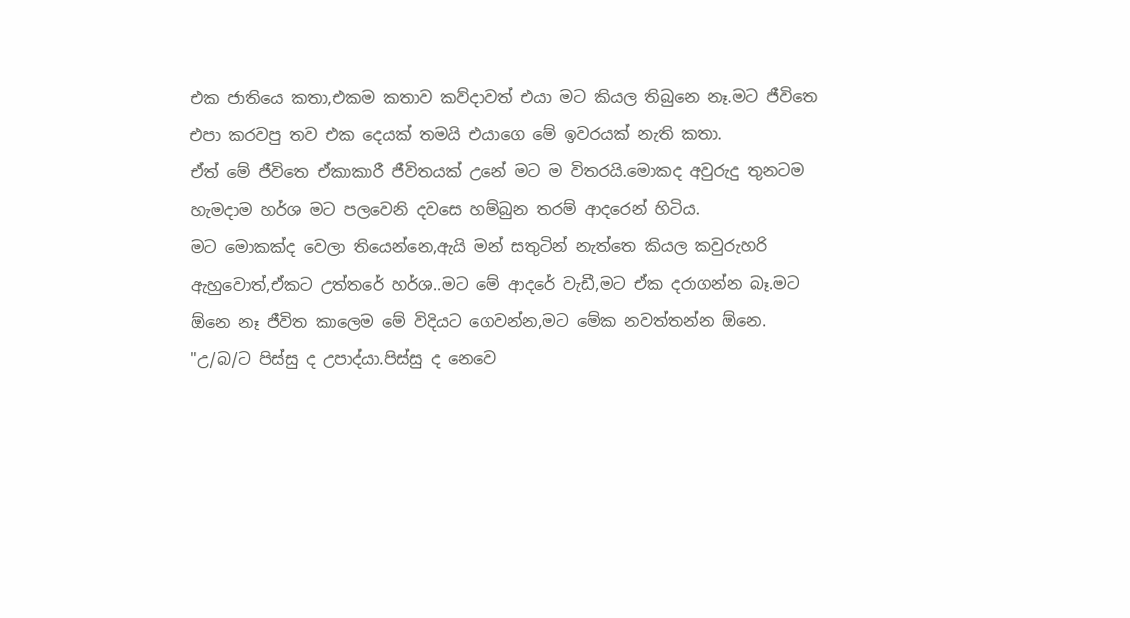එක ජාතියෙ කතා,එකම කතාව කව්දාවත් එයා මට කියල තිබුනෙ නෑ.මට ජීවිතෙ එපා කරවපු තව එක දෙයක් තමයි එයාගෙ මේ ඉවරයක් නැති කතා.
ඒත් මේ ජීවිතෙ ඒකාකාරී ජීවිතයක් උනේ මට ම විතරයි.මොකද අවුරුදු තුනටම හැමදාම හර්ශ මට පලවෙනි දවසෙ හම්බුන තරම් ආදරෙන් හිටිය.
මට මොකක්ද වෙලා තියෙන්නෙ,ඇයි මන් සතුටින් නැත්තෙ කියල කවුරුහරි ඇහුවොත්,ඒකට උත්තරේ හර්ශ..මට මේ ආදරේ වැඩී,මට ඒක දරාගන්න බෑ.මට ඕනෙ නෑ ජීවිත කාලෙම මේ විදියට ගෙවන්න,මට මේක නවත්තන්න ඕනෙ.
"උ/බ/ට පිස්සු ද උපාද්යා.පිස්සු ද නෙවෙ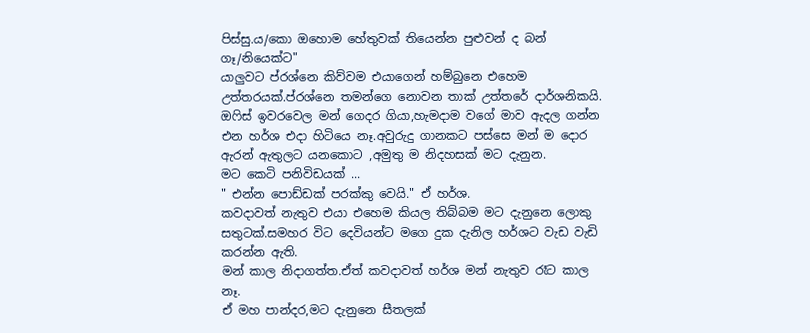පිස්සු.ය/කො ඔහොම හේතුවක් තියෙන්න පුළුවන් ද බන් ගෑ/නියෙක්ට"
යාලුවට ප්රශ්නෙ කිව්වම එයාගෙන් හම්බුනෙ එහෙම උත්තරයක්.ප්රශ්නෙ තමන්ගෙ නොවන තාක් උත්තරේ දාර්ශනිකයි.
ඔෆිස් ඉවරවෙල මන් ගෙදර ගියා,හැමදාම වගේ මාව ඇදල ගන්න එන හර්ශ එදා හිටියෙ නෑ.අවුරුදු ගානකට පස්සෙ මන් ම දොර ඇරන් ඇතුලට යනකොට ,අමුතු ම නිදහසක් මට දැනුන.
මට කෙටි පනිවිඩයක් ...
" එන්න පොඩ්ඩක් පරක්කු වෙයි." ඒ හර්ශ.
කවදාවත් නැතුව එයා එහෙම කියල තිබ්බම මට දැනුනෙ ලොකු සතුටක්.සමහර විට දෙවියන්ට මගෙ දුක දැනිල හර්ශට වැඩ වැඩි කරන්න ඇති.
මන් කාල නිදාගත්ත.ඒත් කවදාවත් හර්ශ මන් නැතුව රෑට කාල නෑ.
ඒ මහ පාන්දර,මට දැනුනෙ සීතලක්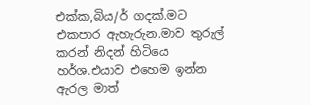එක්ක,බිය/ර් ගදක්.මට එකපාර ඇහැරුන.මාව තුරුල් කරන් නිදන් හිටියෙ හර්ශ.එයාව එහෙම ඉන්න ඇරල මාත්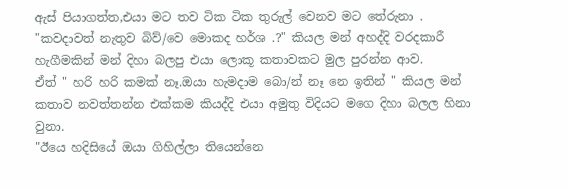ඇස් පියාගත්ත,එයා මට තව ටික ටික තුරුල් වෙනව මට තේරුනා .
"කවදාවත් නැතුව බිව්/වෙ මොකද හර්ශ .?" කියල මන් අහද්දි වරදකාරී හැගීමකින් මන් දිහා බලපු එයා ලොකූ කතාවකට මුල පුරන්න ආව.
ඒත් " හරි හරි කමක් නෑ.ඔයා හැමදාම බො/න් නෑ නෙ ඉතින් " කියල මන් කතාව නවත්තන්න එක්කම කියද්දි එයා අමුතු විදියට මගෙ දිහා බලල හිනා වුනා.
"ඊයෙ හදිසියේ ඔයා ගිහිල්ලා තියෙන්නෙ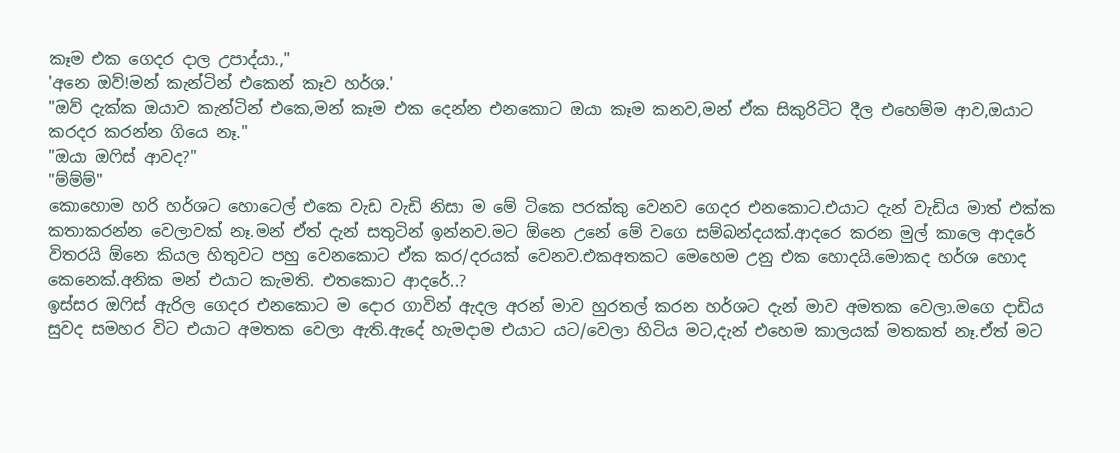කෑම එක ගෙදර දාල උපාද්යා.,"
'අනෙ ඔව්!මන් කැන්ටින් එකෙන් කෑව හර්ශ.'
"ඔව් දැක්ක ඔයාව කැන්ටින් එකෙ,මන් කෑම එක දෙන්න එනකොට ඔයා කෑම කනව,මන් ඒක සිකුරිටිට දීල එහෙම්ම ආව,ඔයාට කරදර කරන්න ගියෙ නෑ."
"ඔයා ඔෆිස් ආවද?"
"ම්ම්ම්"
කොහොම හරි හර්ශට හොටෙල් එකෙ වැඩ වැඩි නිසා ම මේ ටිකෙ පරක්කු වෙනව ගෙදර එනකොට.එයාට දැන් වැඩිය මාත් එක්ක කතාකරන්න වෙලාවක් නෑ.මන් ඒත් දැන් සතුටින් ඉන්නව.මට ඕනෙ උනේ මේ වගෙ සම්බන්දයක්.ආදරෙ කරන මුල් කාලෙ ආදරේ විතරයි ඕනෙ කියල හිතුවට පහු වෙනකොට ඒක කර/දරයක් වෙනව.එකඅතකට මෙහෙම උනු එක හොදයි.මොකද හර්ශ හොද කෙනෙක්.අනික මන් එයාට කැමති. එතකොට ආදරේ..?
ඉස්සර ඔෆිස් ඇරිල ගෙදර එනකොට ම දොර ගාවින් ඇදල අරන් මාව හුරතල් කරන හර්ශට දැන් මාව අමතක වෙලා.මගෙ දාඩිය සුවද සමහර විට එයාට අමතක වෙලා ඇති.ඇදේ හැමදාම එයාට යට/වෙලා හිටිය මට,දැන් එහෙම කාලයක් මතකත් නෑ.ඒත් මට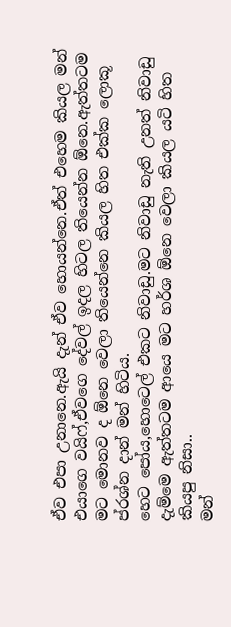ඒව එපා උනානෙ.ඇයි දැන් ඒව හොයන්නෙ.ඒත් එහෙම කියල මන් එයාගෙ වයිෆ්,ඒවගෙ දේවල් ඉදල හිටල තියෙන්න ඕනෙ.ඇත්තටම මට මොනව ද ඕනෙ වෙලා තියෙන්නෙ කියල හිත එක්ක ලොකූ ප්රශ්න දාන් මන් හිටිය.
හෙට පෝය,හොටෙල් එකට නිවාඩු.මට නිවාඩු නැති උනත් නිවාඩු දැම්මෙ ඇත්තටම ආයෙ මට හර්ශ ඕනෙ වෙලා කියල යටි හිත කියපු නිසා..
මන්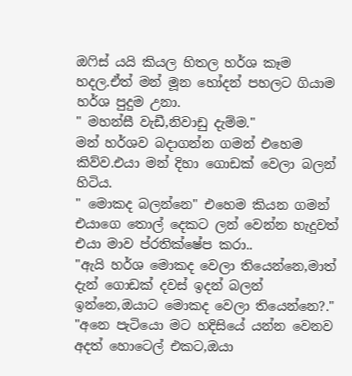ඔෆිස් යයි කියල හිතල හර්ශ කෑම හදල.ඒත් මන් මූන හෝදන් පහලට ගියාම හර්ශ පුදුම උනා.
" මහන්සී වැඩී,නිවාඩු දැම්ම."
මන් හර්ශව බදාගන්න ගමන් එහෙම කිව්ව.එයා මන් දිහා ගොඩක් වෙලා බලන් හිටිය.
" මොකද බලන්නෙ" එහෙම කියන ගමන් එයාගෙ තොල් දෙකට ලන් වෙන්න හැදුවත් එයා මාව ප්රතික්ෂේප කරා..
"ඇයි හර්ශ මොකද වෙලා තියෙන්නෙ,මාත් දැන් ගොඩක් දවස් ඉදන් බලන් ඉන්නෙ,ඔයාට මොකද වෙලා තියෙන්නෙ?."
"අනෙ පැටියො මට හදිසියේ යන්න වෙනව අදත් හොටෙල් එකට,ඔයා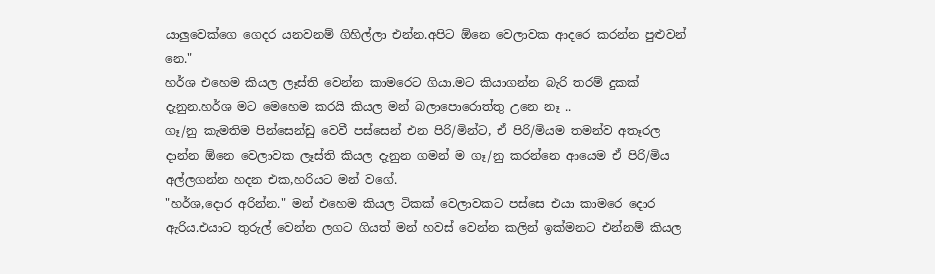යාලුවෙක්ගෙ ගෙදර යනවනම් ගිහිල්ලා එන්න.අපිට ඕනෙ වෙලාවක ආදරෙ කරන්න පුළුවන් නෙ."
හර්ශ එහෙම කියල ලෑස්ති වෙන්න කාමරෙට ගියා.මට කියාගන්න බැරි තරම් දුකක් දැනුන.හර්ශ මට මෙහෙම කරයි කියල මන් බලාපොරොත්තු උනෙ නෑ ..
ගෑ/නු කැමතිම පින්සෙන්ඩු වෙවී පස්සෙන් එන පිරි/මින්ට, ඒ පිරි/මියම තමන්ව අතෑරල දාන්න ඕනෙ වෙලාවක ලෑස්ති කියල දැනුන ගමන් ම ගෑ/නු කරන්නෙ ආයෙම ඒ පිරි/මිය අල්ලගන්න හදන එක,හරියට මන් වගේ.
"හර්ශ,දොර අරින්න." මන් එහෙම කියල ටිකක් වෙලාවකට පස්සෙ එයා කාමරෙ දොර ඇරිය.එයාට තුරුල් වෙන්න ලගට ගියත් මන් හවස් වෙන්න කලින් ඉක්මනට එන්නම් කියල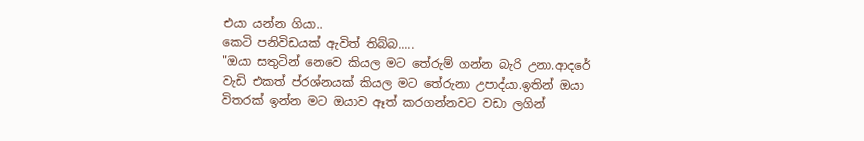එයා යන්න ගියා..
කෙටි පනිවිඩයක් ඇවිත් තිබ්බ.....
"ඔයා සතුටින් නෙවෙ කියල මට තේරුම් ගන්න බැරි උනා.ආදරේ වැඩි එකත් ප්රශ්නයක් කියල මට තේරුනා උපාද්යා.ඉතින් ඔයා විතරක් ඉන්න මට ඔයාව ඈත් කරගන්නවට වඩා ලගින්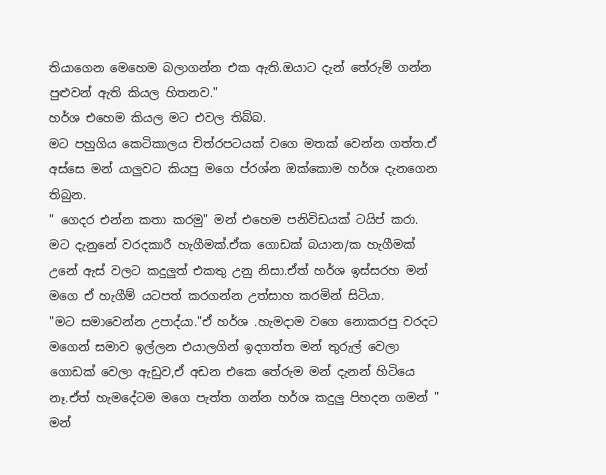තියාගෙන මෙහෙම බලාගන්න එක ඇති.ඔයාට දැන් තේරුම් ගන්න පුළුවන් ඇති කියල හිතනව."
හර්ශ එහෙම කියල මට එවල තිබ්බ.
මට පහුගිය කෙටිකාලය චිත්රපටයක් වගෙ මතක් වෙන්න ගත්ත.ඒ අස්සෙ මන් යාලුවට කියපු මගෙ ප්රශ්න ඔක්කොම හර්ශ දැනගෙන තිබුන.
" ගෙදර එන්න කතා කරමු" මන් එහෙම පනිවිඩයක් ටයිප් කරා.
මට දැනුනේ වරදකාරී හැගීමක්.ඒක ගොඩක් බයාන/ක හැගීමක් උනේ ඇස් වලට කදුලුත් එකතු උනු නිසා.ඒත් හර්ශ ඉස්සරහ මන් මගෙ ඒ හැගීම් යටපත් කරගන්න උත්සාහ කරමින් සිටියා.
"මට සමාවෙන්න උපාද්යා."ඒ හර්ශ .හැමදාම වගෙ නොකරපු වරදට මගෙන් සමාව ඉල්ලන එයාලගින් ඉදගත්ත මන් තුරුල් වෙලා ගොඩක් වෙලා ඇඩුව,ඒ අඩන එකෙ තේරුම මන් දැනන් හිටියෙ නෑ.ඒත් හැමදේටම මගෙ පැත්ත ගන්න හර්ශ කදුලු පිහදන ගමන් " මන්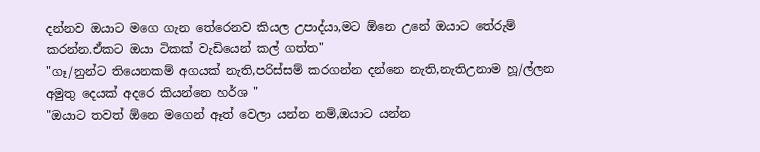දන්නව ඔයාට මගෙ ගැන තේරෙනව කියල උපාද්යා,මට ඕනෙ උනේ ඔයාට තේරුම් කරන්න.ඒකට ඔයා ටිකක් වැඩියෙන් කල් ගත්ත"
"ගෑ/නුන්ට තියෙනකම් අගයක් නැති,පරිස්සම් කරගන්න දන්නෙ නැති,නැතිඋනාම හූ/ල්ලන අමුතු දෙයක් අදරෙ කියන්නෙ හර්ශ "
"ඔයාට තවත් ඕනෙ මගෙන් ඈත් වෙලා යන්න නම්,ඔයාට යන්න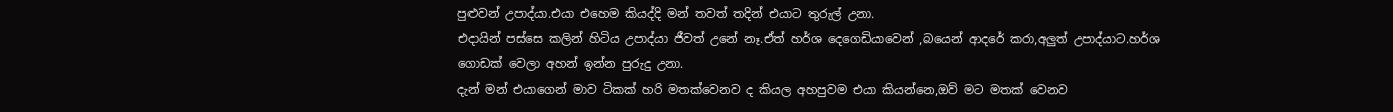පුළුවන් උපාද්යා.එයා එහෙම කියද්දි මන් තවත් තදින් එයාට තුරුල් උනා.
එදායින් පස්සෙ කලින් හිටිය උපාද්යා ජීවත් උනේ නෑ.ඒත් හර්ශ දෙගෙඩියාවෙන් ,බයෙන් ආදරේ කරා,අලුත් උපාද්යාට.හර්ශ ගොඩක් වෙලා අහන් ඉන්න පුරුදු උනා.
දැන් මන් එයාගෙන් මාව ටිකක් හරි මතක්වෙනව ද කියල අහපුවම එයා කියන්නෙ,ඔව් මට මතක් වෙනව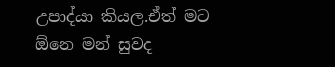උපාද්යා කියල.ඒත් මට ඕනෙ මන් සුවද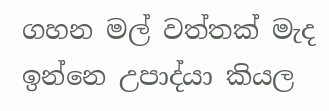ගහන මල් වත්තක් මැද ඉන්නෙ උපාද්යා කියල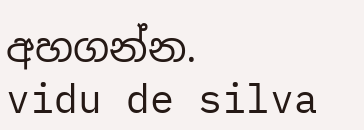අහගන්න.
vidu de silva